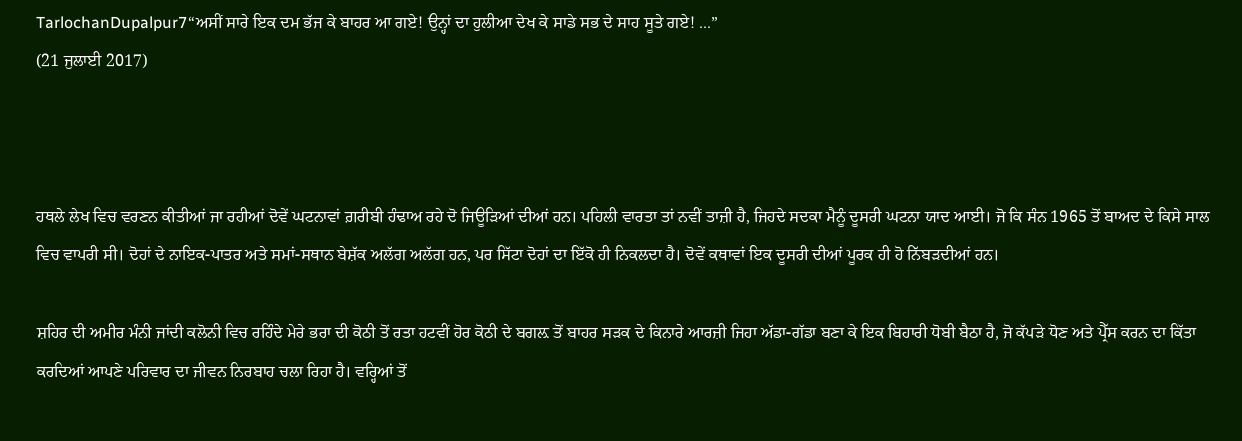TarlochanDupalpur7“ਅਸੀਂ ਸਾਰੇ ਇਕ ਦਮ ਭੱਜ ਕੇ ਬਾਹਰ ਆ ਗਏ! ਉਨ੍ਹਾਂ ਦਾ ਹੁਲੀਆ ਦੇਖ ਕੇ ਸਾਡੇ ਸਭ ਦੇ ਸਾਹ ਸੂਤੇ ਗਏ! ...”
(21 ਜੁਲਾਈ 2017)



ਹਥਲੇ ਲੇਖ ਵਿਚ ਵਰਣਨ ਕੀਤੀਆਂ ਜਾ ਰਹੀਆਂ ਦੋਵੇਂ ਘਟਨਾਵਾਂ ਗ਼ਰੀਬੀ ਹੰਢਾਅ ਰਹੇ ਦੋ ਜਿਊੜਿਆਂ ਦੀਆਂ ਹਨ। ਪਹਿਲੀ ਵਾਰਤਾ ਤਾਂ ਨਵੀਂ ਤਾਜ਼ੀ ਹੈ, ਜਿਹਦੇ ਸਦਕਾ ਮੈਨੂੰ ਦੂਸਰੀ ਘਟਨਾ ਯਾਦ ਆਈ। ਜੋ ਕਿ ਸੰਨ 1965 ਤੋਂ ਬਾਅਦ ਦੇ ਕਿਸੇ ਸਾਲ ਵਿਚ ਵਾਪਰੀ ਸੀ। ਦੋਹਾਂ ਦੇ ਨਾਇਕ-ਪਾਤਰ ਅਤੇ ਸਮਾਂ-ਸਥਾਨ ਬੇਸ਼ੱਕ ਅਲੱਗ ਅਲੱਗ ਹਨ, ਪਰ ਸਿੱਟਾ ਦੋਹਾਂ ਦਾ ਇੱਕੋ ਹੀ ਨਿਕਲਦਾ ਹੈ। ਦੋਵੇਂ ਕਥਾਵਾਂ ਇਕ ਦੂਸਰੀ ਦੀਆਂ ਪੂਰਕ ਹੀ ਹੋ ਨਿੱਬੜਦੀਆਂ ਹਨ।

ਸ਼ਹਿਰ ਦੀ ਅਮੀਰ ਮੰਨੀ ਜਾਂਦੀ ਕਲੋਨੀ ਵਿਚ ਰਹਿੰਦੇ ਮੇਰੇ ਭਰਾ ਦੀ ਕੋਠੀ ਤੋਂ ਰਤਾ ਹਟਵੀਂ ਹੋਰ ਕੋਠੀ ਦੇ ਬਗਲ਼ ਤੋਂ ਬਾਹਰ ਸੜਕ ਦੇ ਕਿਨਾਰੇ ਆਰਜ਼ੀ ਜਿਹਾ ਅੱਡਾ-ਗੱਡਾ ਬਣਾ ਕੇ ਇਕ ਬਿਹਾਰੀ ਧੋਬੀ ਬੈਠਾ ਹੈ, ਜੋ ਕੱਪੜੇ ਧੋਣ ਅਤੇ ਪ੍ਰੈੱਸ ਕਰਨ ਦਾ ਕਿੱਤਾ ਕਰਦਿਆਂ ਆਪਣੇ ਪਰਿਵਾਰ ਦਾ ਜੀਵਨ ਨਿਰਬਾਹ ਚਲਾ ਰਿਹਾ ਹੈ। ਵਰ੍ਹਿਆਂ ਤੋਂ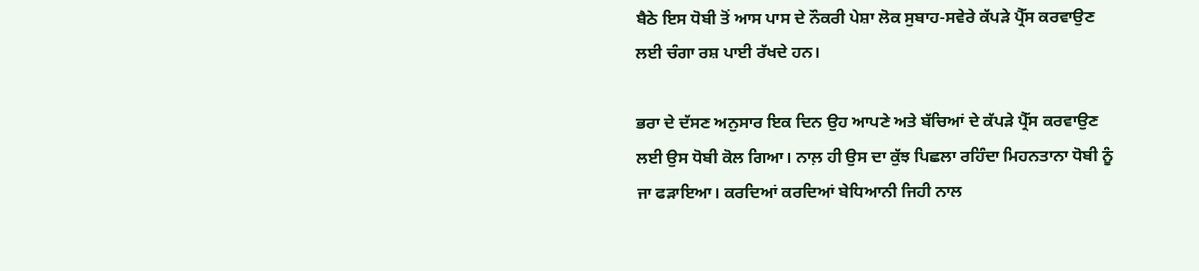ਬੈਠੇ ਇਸ ਧੋਬੀ ਤੋਂ ਆਸ ਪਾਸ ਦੇ ਨੌਕਰੀ ਪੇਸ਼ਾ ਲੋਕ ਸੁਬਾਹ-ਸਵੇਰੇ ਕੱਪੜੇ ਪ੍ਰੈੱਸ ਕਰਵਾਉਣ ਲਈ ਚੰਗਾ ਰਸ਼ ਪਾਈ ਰੱਖਦੇ ਹਨ।

ਭਰਾ ਦੇ ਦੱਸਣ ਅਨੁਸਾਰ ਇਕ ਦਿਨ ਉਹ ਆਪਣੇ ਅਤੇ ਬੱਚਿਆਂ ਦੇ ਕੱਪੜੇ ਪ੍ਰੈੱਸ ਕਰਵਾਉਣ ਲਈ ਉਸ ਧੋਬੀ ਕੋਲ ਗਿਆ। ਨਾਲ਼ ਹੀ ਉਸ ਦਾ ਕੁੱਝ ਪਿਛਲਾ ਰਹਿੰਦਾ ਮਿਹਨਤਾਨਾ ਧੋਬੀ ਨੂੰ ਜਾ ਫੜਾਇਆ। ਕਰਦਿਆਂ ਕਰਦਿਆਂ ਬੇਧਿਆਨੀ ਜਿਹੀ ਨਾਲ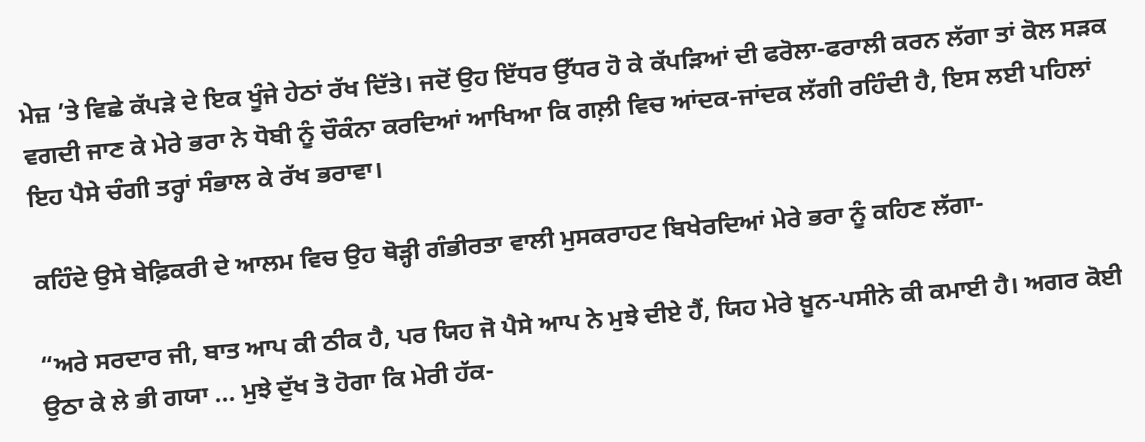ਮੇਜ਼ ’ਤੇ ਵਿਛੇ ਕੱਪੜੇ ਦੇ ਇਕ ਖੂੰਜੇ ਹੇਠਾਂ ਰੱਖ ਦਿੱਤੇ। ਜਦੋਂ ਉਹ ਇੱਧਰ ਉੱਧਰ ਹੋ ਕੇ ਕੱਪੜਿਆਂ ਦੀ ਫਰੋਲਾ-ਫਰਾਲੀ ਕਰਨ ਲੱਗਾ ਤਾਂ ਕੋਲ ਸੜਕ ਵਗਦੀ ਜਾਣ ਕੇ ਮੇਰੇ ਭਰਾ ਨੇ ਧੋਬੀ ਨੂੰ ਚੌਕੰਨਾ ਕਰਦਿਆਂ ਆਖਿਆ ਕਿ ਗਲ਼ੀ ਵਿਚ ਆਂਦਕ-ਜਾਂਦਕ ਲੱਗੀ ਰਹਿੰਦੀ ਹੈ, ਇਸ ਲਈ ਪਹਿਲਾਂ ਇਹ ਪੈਸੇ ਚੰਗੀ ਤਰ੍ਹਾਂ ਸੰਭਾਲ ਕੇ ਰੱਖ ਭਰਾਵਾ।

ਕਹਿੰਦੇ ਉਸੇ ਬੇਫ਼ਿਕਰੀ ਦੇ ਆਲਮ ਵਿਚ ਉਹ ਥੋੜ੍ਹੀ ਗੰਭੀਰਤਾ ਵਾਲੀ ਮੁਸਕਰਾਹਟ ਬਿਖੇਰਦਿਆਂ ਮੇਰੇ ਭਰਾ ਨੂੰ ਕਹਿਣ ਲੱਗਾ-

“ਅਰੇ ਸਰਦਾਰ ਜੀ, ਬਾਤ ਆਪ ਕੀ ਠੀਕ ਹੈ, ਪਰ ਯਿਹ ਜੋ ਪੈਸੇ ਆਪ ਨੇ ਮੁਝੇ ਦੀਏ ਹੈਂ, ਯਿਹ ਮੇਰੇ ਖ਼ੂਨ-ਪਸੀਨੇ ਕੀ ਕਮਾਈ ਹੈ। ਅਗਰ ਕੋਈ ਉਠਾ ਕੇ ਲੇ ਭੀ ਗਯਾ ... ਮੁਝੇ ਦੁੱਖ ਤੋ ਹੋਗਾ ਕਿ ਮੇਰੀ ਹੱਕ-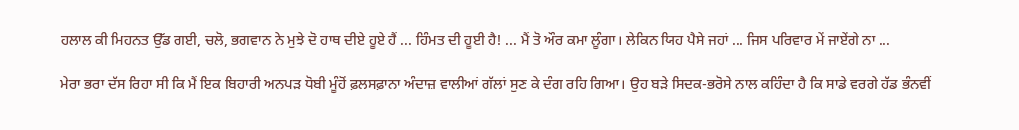ਹਲਾਲ ਕੀ ਮਿਹਨਤ ਉੱਡ ਗਈ, ਚਲੋ, ਭਗਵਾਨ ਨੇ ਮੁਝੇ ਦੋ ਹਾਥ ਦੀਏ ਹੂਏ ਹੈਂ ... ਹਿੰਮਤ ਦੀ ਹੂਈ ਹੈ! ... ਮੈਂ ਤੋ ਔਰ ਕਮਾ ਲੂੰਗਾ। ਲੇਕਿਨ ਯਿਹ ਪੈਸੇ ਜਹਾਂ ... ਜਿਸ ਪਰਿਵਾਰ ਮੇਂ ਜਾਏਂਗੇ ਨਾ ...

ਮੇਰਾ ਭਰਾ ਦੱਸ ਰਿਹਾ ਸੀ ਕਿ ਮੈਂ ਇਕ ਬਿਹਾਰੀ ਅਨਪੜ ਧੋਬੀ ਮੂੰਹੋਂ ਫ਼ਲਸਫ਼ਾਨਾ ਅੰਦਾਜ਼ ਵਾਲੀਆਂ ਗੱਲਾਂ ਸੁਣ ਕੇ ਦੰਗ ਰਹਿ ਗਿਆ। ਉਹ ਬੜੇ ਸਿਦਕ-ਭਰੋਸੇ ਨਾਲ ਕਹਿੰਦਾ ਹੈ ਕਿ ਸਾਡੇ ਵਰਗੇ ਹੱਡ ਭੰਨਵੀਂ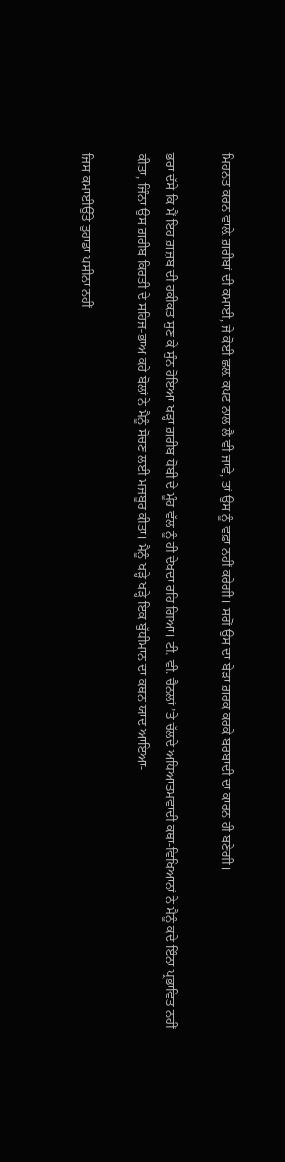ਮਿਹਨਤ ਕਰਨ ਵਾਲ਼ੇ ਗ਼ਰੀਬਾਂ ਦੀ ਕਮਾਈ, ਜੇ ਕੋਈ ਛਲ਼ ਕਪਟ ਨਾਲ ਲੈ ਵੀ ਜਾਵੇ, ਤਾਂ ਉਸ ਨੂੰ ਵਫ਼ਾ ਨਹੀਂ ਕਰੇਗੀ। ਸਗੋਂ ਉਸ ਦਾ ਬੇੜਾ ਗ਼ਰਕ ਕਰਕੇ ਬਰਬਾਦੀ ਦਾ ਕਾਰਨ ਹੀ ਬਣੇਗੀ।

ਭਰਾ ਦੱਸੇ ਕਿ ਮੈਂ ਇਹ ਗ਼ਜ਼ਬ ਦੀ ਹਕੀਕਤ ਸੁਣ ਕੇ ਸੁੰਨ ਹੋਇਆ ਖੜ੍ਹਾ ਗ਼ਰੀਬ ਧੋਬੀ ਦੇ ਮੂੰਹ ਵੱਲ ਨੂੰ ਹੀ ਦੇਖਦਾ ਰਹਿ ਗਿਆ। ਟੀ. ਵੀ. ਚੈਨਲਾਂ ’ਤੇ ਚੱਲਦੇ ਅਧਿਆਤਮਵਾਦੀ ਕਥਾ-ਵਿਖਿਆਨਾਂ ਨੇ ਮੈਨੂੰ ਕਦੇ ਇੰਨਾ ਪ੍ਰਭਾਵਿਤ ਨਹੀਂ ਕੀਤਾ, ਜਿੰਨਾ ਉਸ ਗ਼ਰੀਬ ਕਿਰਤੀ ਦੇ ਸਹਿਜ-ਭਾਅ ਕਹੇ ਬੋਲਾਂ ਨੇ ਮੈਨੂੰ ਸੋਚਣ ਲਈ ਮਜਬੂਰ ਕੀਤਾ। ਮੈਨੂੰ ਖੜ੍ਹੇ ਖੜ੍ਹੇ ਇਕ ਬੁੱਧੀਮਾਨ ਦਾ ਕਥਨ ਯਾਦ ਆਇਆ-

ਜਿਸ ਕਮਾਈਉੱਤੇ ਤੁਹਾਡਾ ਪਸੀਨਾ ਨਹੀਂ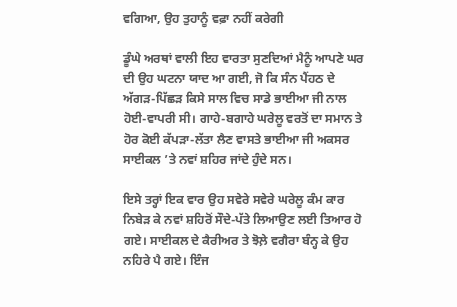ਵਗਿਆ, ਉਹ ਤੁਹਾਨੂੰ ਵਫ਼ਾ ਨਹੀਂ ਕਰੇਗੀ

ਡੂੰਘੇ ਅਰਥਾਂ ਵਾਲੀ ਇਹ ਵਾਰਤਾ ਸੁਣਦਿਆਂ ਮੈਨੂੰ ਆਪਣੇ ਘਰ ਦੀ ਉਹ ਘਟਨਾ ਯਾਦ ਆ ਗਈ, ਜੋ ਕਿ ਸੰਨ ਪੈਂਹਠ ਦੇ ਅੱਗੜ-ਪਿੱਛੜ ਕਿਸੇ ਸਾਲ ਵਿਚ ਸਾਡੇ ਭਾਈਆ ਜੀ ਨਾਲ ਹੋਈ-ਵਾਪਰੀ ਸੀ। ਗਾਹੇ-ਬਗਾਹੇ ਘਰੇਲੂ ਵਰਤੋਂ ਦਾ ਸਮਾਨ ਤੇ ਹੋਰ ਕੋਈ ਕੱਪੜਾ-ਲੱਤਾ ਲੈਣ ਵਾਸਤੇ ਭਾਈਆ ਜੀ ਅਕਸਰ ਸਾਈਕਲ ’ਤੇ ਨਵਾਂ ਸ਼ਹਿਰ ਜਾਂਦੇ ਹੁੰਦੇ ਸਨ।

ਇਸੇ ਤਰ੍ਹਾਂ ਇਕ ਵਾਰ ਉਹ ਸਵੇਰੇ ਸਵੇਰੇ ਘਰੇਲੂ ਕੰਮ ਕਾਰ ਨਿਬੇੜ ਕੇ ਨਵਾਂ ਸ਼ਹਿਰੋਂ ਸੌਦੇ-ਪੱਤੇ ਲਿਆਉਣ ਲਈ ਤਿਆਰ ਹੋ ਗਏ। ਸਾਈਕਲ ਦੇ ਕੈਰੀਅਰ ਤੇ ਝੋਲ਼ੇ ਵਗੈਰਾ ਬੰਨ੍ਹ ਕੇ ਉਹ ਨਹਿਰੇ ਪੈ ਗਏ। ਇੰਜ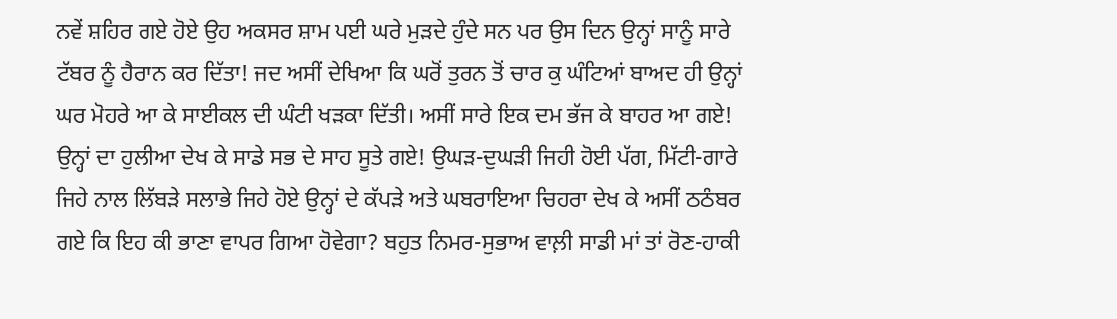ਨਵੇਂ ਸ਼ਹਿਰ ਗਏ ਹੋਏ ਉਹ ਅਕਸਰ ਸ਼ਾਮ ਪਈ ਘਰੇ ਮੁੜਦੇ ਹੁੰਦੇ ਸਨ ਪਰ ਉਸ ਦਿਨ ਉਨ੍ਹਾਂ ਸਾਨੂੰ ਸਾਰੇ ਟੱਬਰ ਨੂੰ ਹੈਰਾਨ ਕਰ ਦਿੱਤਾ! ਜਦ ਅਸੀਂ ਦੇਖਿਆ ਕਿ ਘਰੋਂ ਤੁਰਨ ਤੋਂ ਚਾਰ ਕੁ ਘੰਟਿਆਂ ਬਾਅਦ ਹੀ ਉਨ੍ਹਾਂ ਘਰ ਮੋਹਰੇ ਆ ਕੇ ਸਾਈਕਲ ਦੀ ਘੰਟੀ ਖੜਕਾ ਦਿੱਤੀ। ਅਸੀਂ ਸਾਰੇ ਇਕ ਦਮ ਭੱਜ ਕੇ ਬਾਹਰ ਆ ਗਏ! ਉਨ੍ਹਾਂ ਦਾ ਹੁਲੀਆ ਦੇਖ ਕੇ ਸਾਡੇ ਸਭ ਦੇ ਸਾਹ ਸੂਤੇ ਗਏ! ਉਘੜ-ਦੁਘੜੀ ਜਿਹੀ ਹੋਈ ਪੱਗ, ਮਿੱਟੀ-ਗਾਰੇ ਜਿਹੇ ਨਾਲ ਲਿੱਬੜੇ ਸਲਾਭੇ ਜਿਹੇ ਹੋਏ ਉਨ੍ਹਾਂ ਦੇ ਕੱਪੜੇ ਅਤੇ ਘਬਰਾਇਆ ਚਿਹਰਾ ਦੇਖ ਕੇ ਅਸੀਂ ਠਠੰਬਰ ਗਏ ਕਿ ਇਹ ਕੀ ਭਾਣਾ ਵਾਪਰ ਗਿਆ ਹੋਵੇਗਾ? ਬਹੁਤ ਨਿਮਰ-ਸੁਭਾਅ ਵਾਲ਼ੀ ਸਾਡੀ ਮਾਂ ਤਾਂ ਰੋਣ-ਹਾਕੀ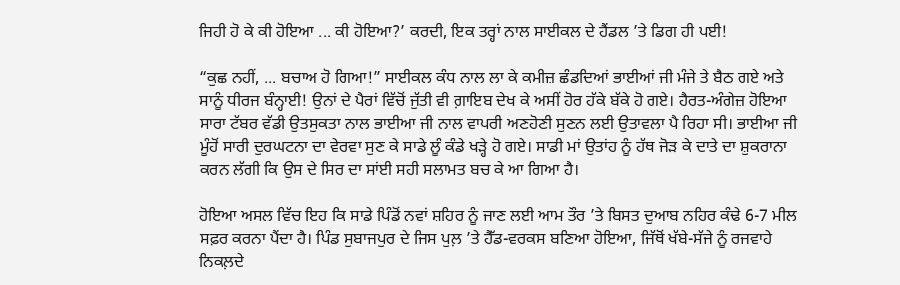ਜਿਹੀ ਹੋ ਕੇ ਕੀ ਹੋਇਆ ... ਕੀ ਹੋਇਆ?’ ਕਰਦੀ, ਇਕ ਤਰ੍ਹਾਂ ਨਾਲ ਸਾਈਕਲ ਦੇ ਹੈਂਡਲ ’ਤੇ ਡਿਗ ਹੀ ਪਈ!

“ਕੁਛ ਨਹੀਂ, ... ਬਚਾਅ ਹੋ ਗਿਆ!” ਸਾਈਕਲ ਕੰਧ ਨਾਲ ਲਾ ਕੇ ਕਮੀਜ਼ ਛੰਡਦਿਆਂ ਭਾਈਆਂ ਜੀ ਮੰਜੇ ਤੇ ਬੈਠ ਗਏ ਅਤੇ ਸਾਨੂੰ ਧੀਰਜ ਬੰਨ੍ਹਾਈ! ਉਨਾਂ ਦੇ ਪੈਰਾਂ ਵਿੱਚੋਂ ਜੁੱਤੀ ਵੀ ਗ਼ਾਇਬ ਦੇਖ ਕੇ ਅਸੀਂ ਹੋਰ ਹੱਕੇ ਬੱਕੇ ਹੋ ਗਏ। ਹੈਰਤ-ਅੰਗੇਜ਼ ਹੋਇਆ ਸਾਰਾ ਟੱਬਰ ਵੱਡੀ ਉਤਸੁਕਤਾ ਨਾਲ ਭਾਈਆ ਜੀ ਨਾਲ ਵਾਪਰੀ ਅਣਹੋਣੀ ਸੁਣਨ ਲਈ ਉਤਾਵਲਾ ਪੈ ਰਿਹਾ ਸੀ। ਭਾਈਆ ਜੀ ਮੂੰਹੋਂ ਸਾਰੀ ਦੁਰਘਟਨਾ ਦਾ ਵੇਰਵਾ ਸੁਣ ਕੇ ਸਾਡੇ ਲੂੰ ਕੰਡੇ ਖੜ੍ਹੇ ਹੋ ਗਏ। ਸਾਡੀ ਮਾਂ ਉਤਾਂਹ ਨੂੰ ਹੱਥ ਜੋੜ ਕੇ ਦਾਤੇ ਦਾ ਸ਼ੁਕਰਾਨਾ ਕਰਨ ਲੱਗੀ ਕਿ ਉਸ ਦੇ ਸਿਰ ਦਾ ਸਾਂਈ ਸਹੀ ਸਲਾਮਤ ਬਚ ਕੇ ਆ ਗਿਆ ਹੈ।

ਹੋਇਆ ਅਸਲ ਵਿੱਚ ਇਹ ਕਿ ਸਾਡੇ ਪਿੰਡੋਂ ਨਵਾਂ ਸ਼ਹਿਰ ਨੂੰ ਜਾਣ ਲਈ ਆਮ ਤੌਰ ’ਤੇ ਬਿਸਤ ਦੁਆਬ ਨਹਿਰ ਕੰਢੇ 6-7 ਮੀਲ ਸਫ਼ਰ ਕਰਨਾ ਪੈਂਦਾ ਹੈ। ਪਿੰਡ ਸੁਬਾਜਪੁਰ ਦੇ ਜਿਸ ਪੁਲ਼ ’ਤੇ ਹੈੱਡ-ਵਰਕਸ ਬਣਿਆ ਹੋਇਆ, ਜਿੱਥੋਂ ਖੱਬੇ-ਸੱਜੇ ਨੂੰ ਰਜਵਾਹੇ ਨਿਕਲ਼ਦੇ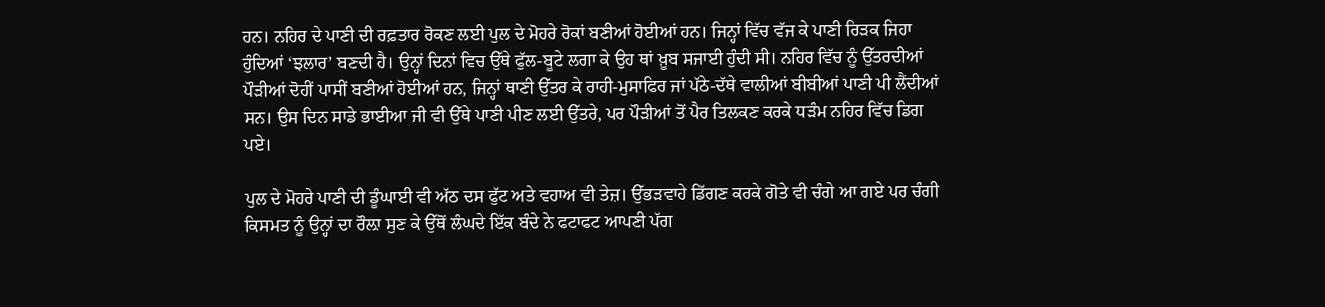ਹਨ। ਨਹਿਰ ਦੇ ਪਾਣੀ ਦੀ ਰਫ਼ਤਾਰ ਰੋਕਣ ਲਈ ਪੁਲ ਦੇ ਮੋਹਰੇ ਰੋਕਾਂ ਬਣੀਆਂ ਹੋਈਆਂ ਹਨ। ਜਿਨ੍ਹਾਂ ਵਿੱਚ ਵੱਜ ਕੇ ਪਾਣੀ ਰਿੜਕ ਜਿਹਾ ਹੁੰਦਿਆਂ ‘ਝਲਾਰ’ ਬਣਦੀ ਹੈ। ਉਨ੍ਹਾਂ ਦਿਨਾਂ ਵਿਚ ਉੱਥੇ ਫੁੱਲ-ਬੂਟੇ ਲਗਾ ਕੇ ਉਹ ਥਾਂ ਖ਼ੂਬ ਸਜਾਈ ਹੁੰਦੀ ਸੀ। ਨਹਿਰ ਵਿੱਚ ਨੂੰ ਉੱਤਰਦੀਆਂ ਪੌੜੀਆਂ ਦੋਹੀਂ ਪਾਸੀਂ ਬਣੀਆਂ ਹੋਈਆਂ ਹਨ, ਜਿਨ੍ਹਾਂ ਥਾਣੀ ਉੱਤਰ ਕੇ ਰਾਹੀ-ਮੁਸਾਫਿਰ ਜਾਂ ਪੱਠੇ-ਦੱਥੇ ਵਾਲੀਆਂ ਬੀਬੀਆਂ ਪਾਣੀ ਪੀ ਲੈਂਦੀਆਂ ਸਨ। ਉਸ ਦਿਨ ਸਾਡੇ ਭਾਈਆ ਜੀ ਵੀ ਉੱਥੇ ਪਾਣੀ ਪੀਣ ਲਈ ਉੱਤਰੇ, ਪਰ ਪੌੜੀਆਂ ਤੋਂ ਪੈਰ ਤਿਲਕਣ ਕਰਕੇ ਧੜੰਮ ਨਹਿਰ ਵਿੱਚ ਡਿਗ ਪਏ।

ਪੁਲ ਦੇ ਮੋਹਰੇ ਪਾਣੀ ਦੀ ਡੂੰਘਾਈ ਵੀ ਅੱਠ ਦਸ ਫੁੱਟ ਅਤੇ ਵਹਾਅ ਵੀ ਤੇਜ਼। ਉੱਭੜਵਾਹੇ ਡਿੱਗਣ ਕਰਕੇ ਗੋਤੇ ਵੀ ਚੰਗੇ ਆ ਗਏ ਪਰ ਚੰਗੀ ਕਿਸਮਤ ਨੂੰ ਉਨ੍ਹਾਂ ਦਾ ਰੌਲ਼ਾ ਸੁਣ ਕੇ ਉੱਥੋਂ ਲੰਘਦੇ ਇੱਕ ਬੰਦੇ ਨੇ ਫਟਾਫਟ ਆਪਣੀ ਪੱਗ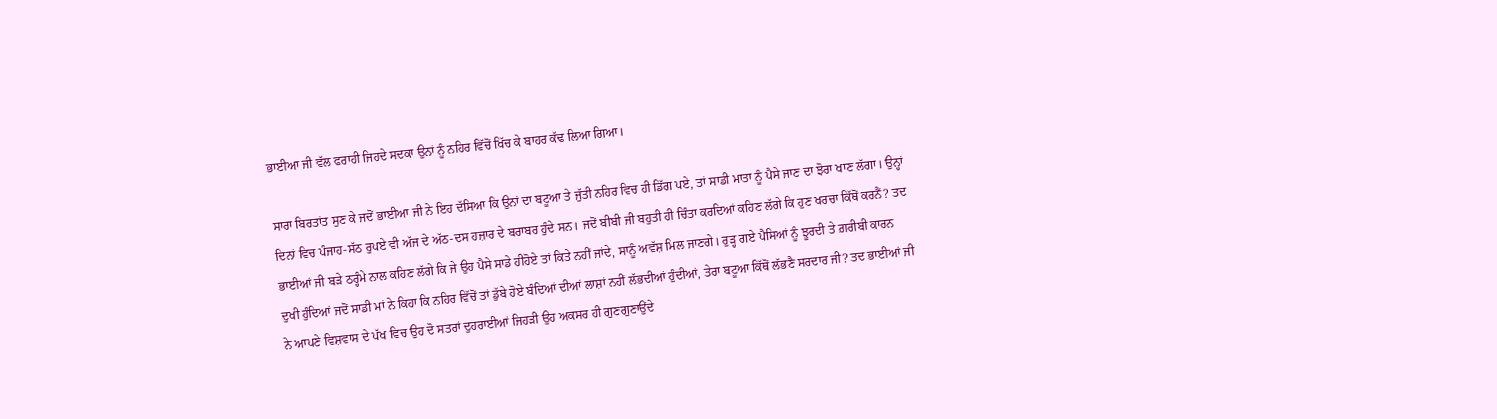ਭਾਈਆ ਜੀ ਵੱਲ ਫਰਾਹੀ ਜਿਹਦੇ ਸਦਕਾ ਉਨਾਂ ਨੂੰ ਨਹਿਰ ਵਿੱਚੋਂ ਖਿੱਚ ਕੇ ਬਾਹਰ ਕੱਢ ਲਿਆ ਗਿਆ।

ਸਾਰਾ ਬਿਰਤਾਂਤ ਸੁਣ ਕੇ ਜਦੋਂ ਭਾਈਆ ਜੀ ਨੇ ਇਹ ਦੱਸਿਆ ਕਿ ਉਨਾਂ ਦਾ ਬਟੂਆ ਤੇ ਜੁੱਤੀ ਨਹਿਰ ਵਿਚ ਹੀ ਡਿੱਗ ਪਏ, ਤਾਂ ਸਾਡੀ ਮਾਤਾ ਨੂੰ ਪੈਸੇ ਜਾਣ ਦਾ ਝੋਰਾ ਖਾਣ ਲੱਗਾ। ਉਨ੍ਹਾਂ ਦਿਨਾਂ ਵਿਚ ਪੰਜਾਹ-ਸੱਠ ਰੁਪਏ ਵੀ ਅੱਜ ਦੇ ਅੱਠ-ਦਸ ਹਜ਼ਾਰ ਦੇ ਬਰਾਬਰ ਹੁੰਦੇ ਸਨ। ਜਦੋਂ ਬੀਬੀ ਜੀ ਬਹੁਤੀ ਹੀ ਚਿੰਤਾ ਕਰਦਿਆਂ ਕਹਿਣ ਲੱਗੇ ਕਿ ਹੁਣ ਖਰਚਾ ਕਿੱਥੋਂ ਕਰਨੈਂ? ਤਦ ਭਾਈਆਂ ਜੀ ਬੜੇ ਠਰ੍ਹੰਮੇ ਨਾਲ ਕਹਿਣ ਲੱਗੇ ਕਿ ਜੇ ਉਹ ਪੈਸੇ ਸਾਡੇ ਹੀਹੋਏ ਤਾਂ ਕਿਤੇ ਨਹੀਂ ਜਾਂਦੇ, ਸਾਨੂੰ ਅਵੱਸ਼ ਮਿਲ ਜਾਣਗੇ। ਰੁੜ੍ਹ ਗਏ ਪੈਸਿਆਂ ਨੂੰ ਝੂਰਦੀ ਤੇ ਗ਼ਰੀਬੀ ਕਾਰਨ ਦੁਖੀ ਹੁੰਦਿਆਂ ਜਦੋਂ ਸਾਡੀ ਮਾਂ ਨੇ ਕਿਹਾ ਕਿ ਨਹਿਰ ਵਿੱਚੋਂ ਤਾਂ ਡੁੱਬੇ ਹੋਏ ਬੰਦਿਆਂ ਦੀਆਂ ਲਾਸ਼ਾਂ ਨਹੀਂ ਲੱਭਦੀਆਂ ਹੁੰਦੀਆਂ, ਤੇਰਾ ਬਟੂਆ ਕਿੱਥੋਂ ਲੱਭਣੈ ਸਰਦਾਰ ਜੀ? ਤਦ ਭਾਈਆਂ ਜੀ ਨੇ ਆਪਣੇ ਵਿਸ਼ਵਾਸ ਦੇ ਪੱਖ ਵਿਚ ਉਹ ਦੋ ਸਤਰਾਂ ਦੁਹਰਾਈਆਂ ਜਿਹੜੀ ਉਹ ਅਕਸਰ ਹੀ ਗੁਣਗੁਣਾਉਂਦੇ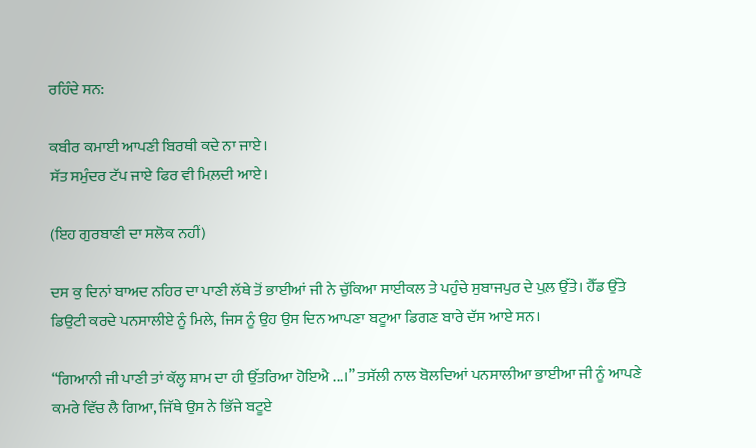ਰਹਿੰਦੇ ਸਨ:

ਕਬੀਰ ਕਮਾਈ ਆਪਣੀ ਬਿਰਥੀ ਕਦੇ ਨਾ ਜਾਏ।
ਸੱਤ ਸਮੁੰਦਰ ਟੱਪ ਜਾਏ ਫਿਰ ਵੀ ਮਿਲ਼ਦੀ ਆਏ।

(ਇਹ ਗੁਰਬਾਣੀ ਦਾ ਸਲੋਕ ਨਹੀਂ)

ਦਸ ਕੁ ਦਿਨਾਂ ਬਾਅਦ ਨਹਿਰ ਦਾ ਪਾਣੀ ਲੱਥੇ ਤੋਂ ਭਾਈਆਂ ਜੀ ਨੇ ਚੁੱਕਿਆ ਸਾਈਕਲ ਤੇ ਪਹੁੰਚੇ ਸੁਬਾਜਪੁਰ ਦੇ ਪੁਲ਼ ਉੱਤੇ। ਹੈੱਡ ਉੱਤੇ ਡਿਉਟੀ ਕਰਦੇ ਪਨਸਾਲੀਏ ਨੂੰ ਮਿਲੇ, ਜਿਸ ਨੂੰ ਉਹ ਉਸ ਦਿਨ ਆਪਣਾ ਬਟੂਆ ਡਿਗਣ ਬਾਰੇ ਦੱਸ ਆਏ ਸਨ।

“ਗਿਆਨੀ ਜੀ ਪਾਣੀ ਤਾਂ ਕੱਲ੍ਹ ਸ਼ਾਮ ਦਾ ਹੀ ਉੱਤਰਿਆ ਹੋਇਐ ...।” ਤਸੱਲੀ ਨਾਲ ਬੋਲਦਿਆਂ ਪਨਸਾਲੀਆ ਭਾਈਆ ਜੀ ਨੂੰ ਆਪਣੇ ਕਮਰੇ ਵਿੱਚ ਲੈ ਗਿਆ, ਜਿੱਥੇ ਉਸ ਨੇ ਭਿੱਜੇ ਬਟੂਏ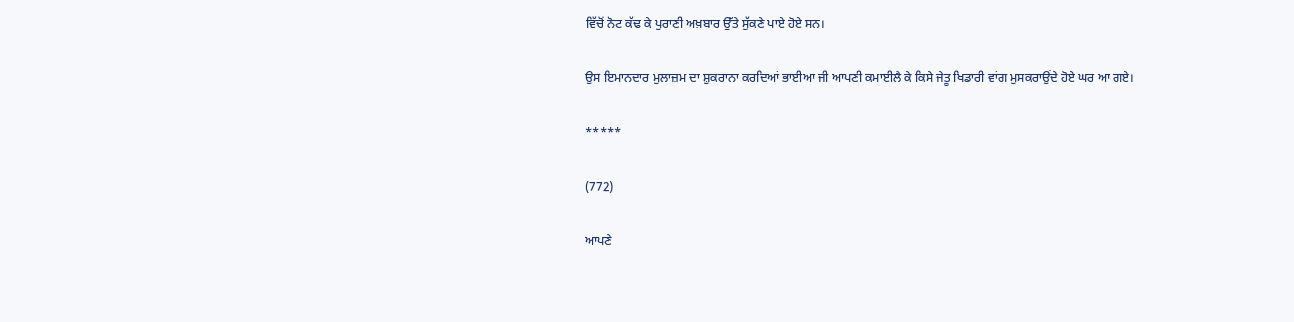ਵਿੱਚੋਂ ਨੋਟ ਕੱਢ ਕੇ ਪੁਰਾਣੀ ਅਖ਼ਬਾਰ ਉੱਤੇ ਸੁੱਕਣੇ ਪਾਏ ਹੋਏ ਸਨ।

ਉਸ ਇਮਾਨਦਾਰ ਮੁਲਾਜ਼ਮ ਦਾ ਸ਼ੁਕਰਾਨਾ ਕਰਦਿਆਂ ਭਾਈਆ ਜੀ ਆਪਣੀ ਕਮਾਈਲੈ ਕੇ ਕਿਸੇ ਜੇਤੂ ਖਿਡਾਰੀ ਵਾਂਗ ਮੁਸਕਰਾਉਂਦੇ ਹੋਏ ਘਰ ਆ ਗਏ।

*****

(772)

ਆਪਣੇ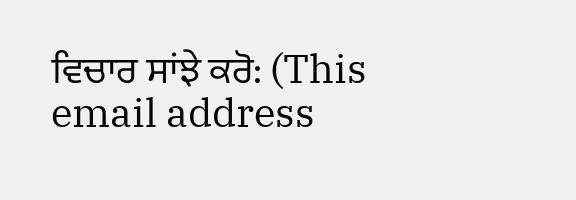ਵਿਚਾਰ ਸਾਂਝੇ ਕਰੋ: (This email address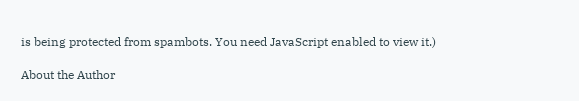is being protected from spambots. You need JavaScript enabled to view it.)

About the Author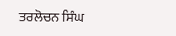ਤਰਲੋਚਨ ਸਿੰਘ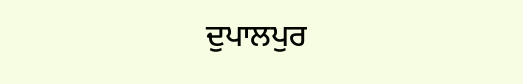ਦੁਪਾਲਪੁਰ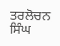ਤਰਲੋਚਨ ਸਿੰਘ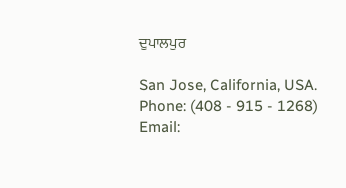ਦੁਪਾਲਪੁਰ

San Jose, California, USA.
Phone: (408 - 915 - 1268)
Email: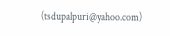(tsdupalpuri@yahoo.com)